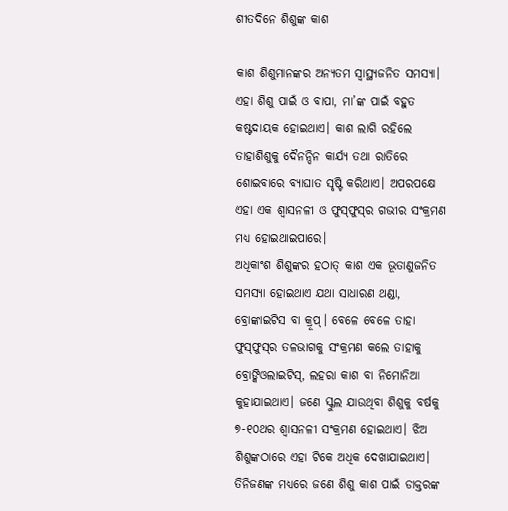ଶୀତଦିନେ ଶିଶୁଙ୍କ କାଶ

କାଶ ଶିଶୁମାନଙ୍କର ଅନ୍ୟତମ ସ୍ବାସ୍ଥ୍ୟଜନିତ ସମସ୍ୟା। ଏହା ଶିଶୁ ପାଇଁ ଓ ବାପା, ମା’ଙ୍କ ପାଇଁ ବହୁତ କଷ୍ଟଦାୟକ ହୋଇଥାଏ। କାଶ ଲାଗି ରହିଲେ ତାହାଶିଶୁକୁ ଦୈନନ୍ଦିନ କାର୍ଯ୍ୟ ତଥା ରାତିରେ ଶୋଇବାରେ ବ୍ୟାଘାତ ସୃଷ୍ଟି କରିଥାଏ। ଅପରପକ୍ଷେ ଏହା ଏକ ଶ୍ୱାସନଳୀ ଓ ଫୁସ୍‌ଫୁସ୍‌ର ଗଭୀର ସଂକ୍ରମଣ ମଧ୍ୟ ହୋଇଥାଇପାରେ।
ଅଧିକାଂଶ ଶିଶୁଙ୍କର ହଠାତ୍‌ କାଶ ଏକ ଭୂତାଣୁଜନିତ ସମସ୍ୟା ହୋଇଥାଏ ଯଥା ସାଧାରଣ ଥଣ୍ଡା, ବ୍ରୋଙ୍କାଇଟିସ ବା କ୍ରୂପ୍‌। ବେଳେ ବେଳେ ତାହା ଫୁସ୍‌ଫୁସ୍‌ର ତଳଭାଗକୁ ସଂକ୍ରମଣ କଲେ ତାହାକୁ ବ୍ରୋଙ୍କିଓଲାଇଟିସ୍‌, ଲହରା କାଶ ବା ନିମୋନିଆ କୁହାଯାଇଥାଏ। ଜଣେ ସ୍କୁଲ ଯାଉଥିବା ଶିଶୁକୁ ବର୍ଷକୁ ୭-୧୦ଥର ଶ୍ୱାସନଳୀ ସଂକ୍ରମଣ ହୋଇଥାଏ। ଝିଅ ଶିଶୁଙ୍କଠାରେ ଏହା ଟିକେ ଅଧିକ ଦେଖାଯାଇଥାଏ। ତିନିଜଣଙ୍କ ମଧ୍ୟରେ ଜଣେ ଶିଶୁ କାଶ ପାଇଁ ଡାକ୍ତରଙ୍କ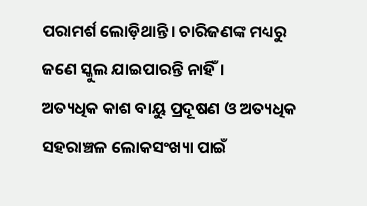ପରାମର୍ଶ ଲୋଡ଼ିଥାନ୍ତି। ଚାରିଜଣଙ୍କ ମଧ୍ୟରୁ ଜଣେ ସ୍କୁଲ ଯାଇପାରନ୍ତି ନାହିଁ।
ଅତ୍ୟଧିକ କାଶ ବାୟୁ ପ୍ରଦୂଷଣ ଓ ଅତ୍ୟଧିକ ସହରାଞ୍ଚଳ ଲୋକସଂଖ୍ୟା ପାଇଁ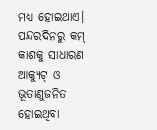ମଧ୍ୟ ହୋଇଥାଏ। ପନ୍ଦରଦିନରୁ କମ୍‌ କାଶକୁ ସାଧାରଣ ଆକ୍ୟୁଟ୍‌ ଓ ଭୂତାଣୁଜନିତ ହୋଇଥିବା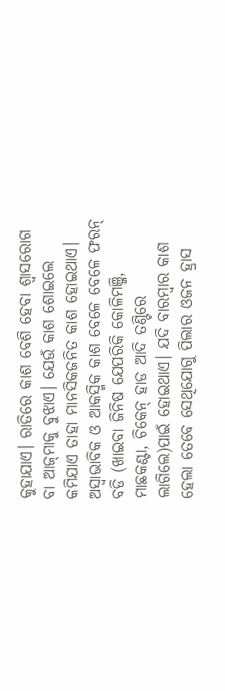କୁହାଯାଏ। ରାତିରେ କାଶ ବେଶି ହେବା ଶ୍ୱାସରୋଗ ବା ଆଜ୍‌ମାକୁ ବୁଝାଏ। ଯେଉଁ କାଶ ଶୋଇଲେ କମିଯାଏ ତାହା ମାନସିକଜନିତ କାଶ ହୋଇଥାଏ। ଅସ୍ବାଭାବିକ ଓ ଆକସ୍ମିକ କାଶ ବେଳେ ବେଳେ ଫରନ୍‌ ବଡି (ଖାଇବା ଜିନିଷ ଯେପରିକି କୋଳିମଞ୍ଜି, ମାଛକଣ୍ଟା, ଚିକେନ୍‌ ହାଡ ଆଦି ତଣ୍ଟିରେ ଲାଗିଲେ)ପାଇଁ ହୋଇଥାଏ। ଯଦି ବାରମ୍ବାର କାଶ ହେଲା ତେବେ ସେଥିଯୋଗୁ ପିଲାର ଓଜନ ହ୍ରାସ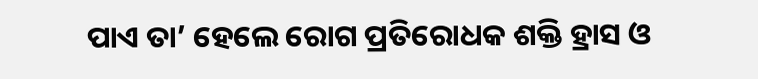ପାଏ ତା’ ହେଲେ ରୋଗ ପ୍ରତିରୋଧକ ଶକ୍ତି ହ୍ରାସ ଓ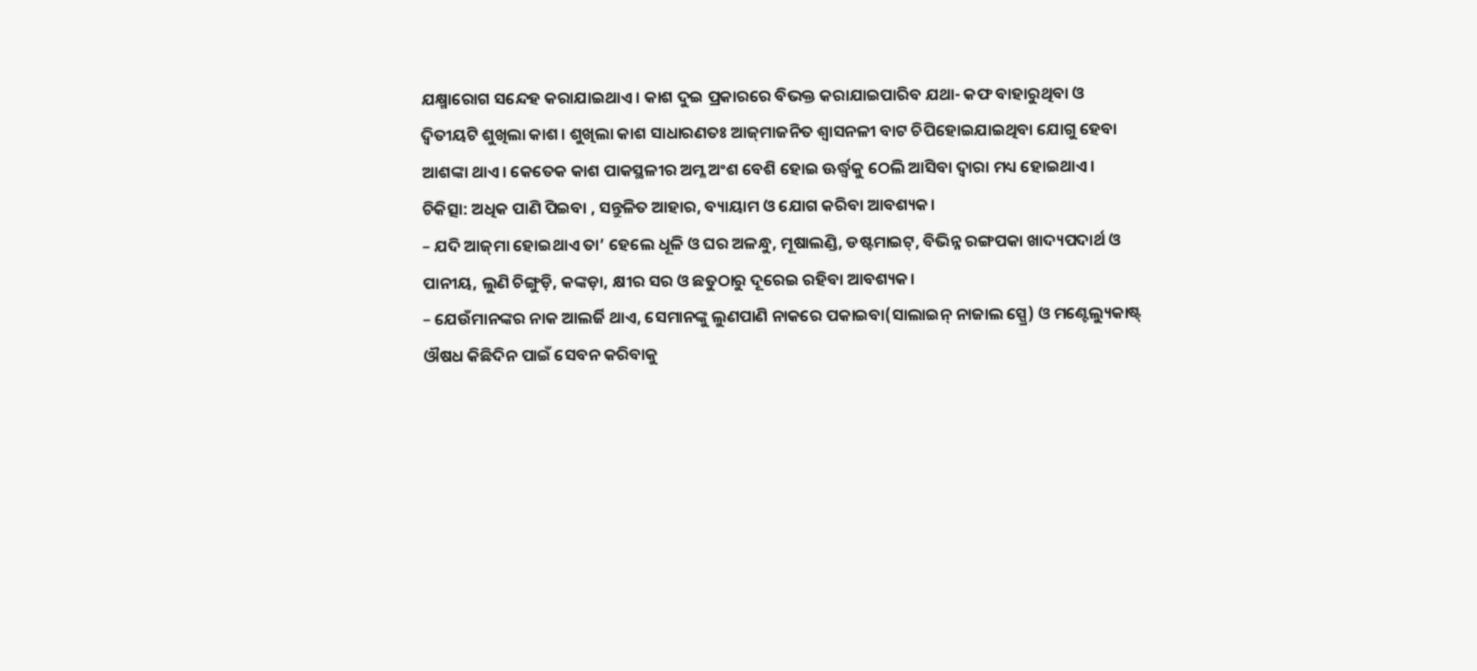ଯକ୍ଷ୍ମାରୋଗ ସନ୍ଦେହ କରାଯାଇଥାଏ। କାଶ ଦୁଇ ପ୍ରକାରରେ ବିଭକ୍ତ କରାଯାଇପାରିବ ଯଥା- କଫ ବାହାରୁଥିବା ଓ ଦ୍ୱିତୀୟଟି ଶୁଖିଲା କାଶ। ଶୁଖିଲା କାଶ ସାଧାରଣତଃ ଆଜ୍‌ମାଜନିତ ଶ୍ୱାସନଳୀ ବାଟ ଚିପିହୋଇଯାଇଥିବା ଯୋଗୁ ହେବା ଆଶଙ୍କା ଥାଏ। କେତେକ କାଶ ପାକସ୍ଥଳୀର ଅମ୍ଳ ଅଂଶ ବେଶି ହୋଇ ଊର୍ଦ୍ଧ୍ୱକୁ ଠେଲି ଆସିବା ଦ୍ୱାରା ମଧ୍ୟ ହୋଇଥାଏ।
ଚିକିତ୍ସା: ଅଧିକ ପାଣି ପିଇବା , ସନ୍ତୁଳିତ ଆହାର, ବ୍ୟାୟାମ ଓ ଯୋଗ କରିବା ଆବଶ୍ୟକ।
– ଯଦି ଆଜ୍‌ମା ହୋଇଥାଏ ତା’ ହେଲେ ଧୂଳି ଓ ଘର ଅଳନ୍ଧୁ, ମୂଷାଲଣ୍ଡି, ଡଷ୍ଟମାଇଟ୍‌, ବିଭିନ୍ନ ରଙ୍ଗପକା ଖାଦ୍ୟପଦାର୍ଥ ଓ ପାନୀୟ, ଲୁଣି ଚିଙ୍ଗୁଡ଼ି, କଙ୍କଡ଼ା, କ୍ଷୀର ସର ଓ ଛତୁଠାରୁ ଦୂରେଇ ରହିବା ଆବଶ୍ୟକ।
– ଯେଉଁମାନଙ୍କର ନାକ ଆଲର୍ଜି ଥାଏ, ସେମାନଙ୍କୁ ଲୁଣପାଣି ନାକରେ ପକାଇବା(ସାଲାଇନ୍‌ ନାଜାଲ ସ୍ପ୍ରେ) ଓ ମଣ୍ଟେଲ୍ୟୁକାଷ୍ଟ୍‌ ଔଷଧ କିଛିଦିନ ପାଇଁ ସେବନ କରିବାକୁ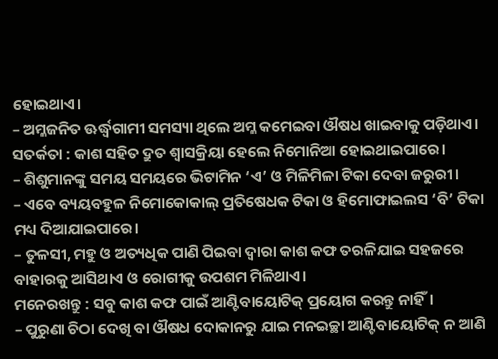ହୋଇଥାଏ।
– ଅମ୍ଳଜନିତ ଊର୍ଦ୍ଧ୍ୱଗାମୀ ସମସ୍ୟା ଥିଲେ ଅମ୍ଳ କମେଇବା ଔଷଧ ଖାଇବାକୁ ପଡ଼ିଥାଏ।
ସତର୍କତା : କାଶ ସହିତ ଦ୍ରୁତ ଶ୍ୱାସକ୍ରିୟା ହେଲେ ନିମୋନିଆ ହୋଇଥାଇପାରେ।
– ଶିଶୁମାନଙ୍କୁ ସମୟ ସମୟରେ ଭିଟାମିନ ‘ଏ’ ଓ ମିଳିମିଳା ଟିକା ଦେବା ଜରୁରୀ।
– ଏବେ ବ୍ୟୟବହୁଳ ନିମୋକୋକାଲ୍‌ ପ୍ରତିଷେଧକ ଟିକା ଓ ହିମୋଫାଇଲସ ‘ବି’ ଟିକା ମଧ୍ୟ ଦିଆଯାଇପାରେ।
– ତୁଳସୀ, ମହୁ ଓ ଅତ୍ୟଧିକ ପାଣି ପିଇବା ଦ୍ୱାରା କାଶ କଫ ତରଳିଯାଇ ସହଜରେ ବାହାରକୁ ଆସିଥାଏ ଓ ରୋଗୀକୁ ଉପଶମ ମିଳିଥାଏ।
ମନେରଖନ୍ତୁ : ସବୁ କାଶ କଫ ପାଇଁ ଆଣ୍ଟିବାୟୋଟିକ୍‌ ପ୍ରୟୋଗ କରନ୍ତୁ ନାହିଁ।
– ପୁରୁଣା ଚିଠା ଦେଖି ବା ଔଷଧ ଦୋକାନରୁ ଯାଇ ମନଇଚ୍ଛା ଆଣ୍ଟିବାୟୋଟିକ୍‌ ନ ଆଣି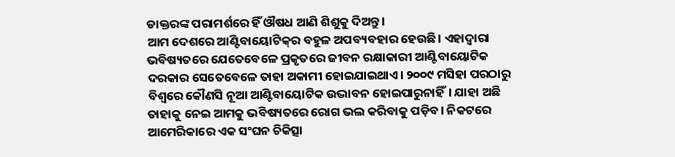ଡାକ୍ତରଙ୍କ ପରାମର୍ଶରେ ହିଁ ଔଷଧ ଆଣି ଶିଶୁକୁ ଦିଅନ୍ତୁ।
ଆମ ଦେଶରେ ଆଣ୍ଟିବାୟୋଟିକ୍‌ର ବହୁଳ ଅପବ୍ୟବହାର ହେଉଛି। ଏହାଦ୍ୱାରା ଭବିଷ୍ୟତରେ ଯେତେବେଳେ ପ୍ରକୃତରେ ଜୀବନ ରକ୍ଷାକାରୀ ଆଣ୍ଟିବାୟୋଟିକ ଦରକାର ସେତେବେଳେ ତାହା ଅକାମୀ ହୋଇଯାଇଥାଏ। ୨୦୦୯ ମସିହା ପରଠାରୁ ବିଶ୍ୱରେ କୌଣସି ନୂଆ ଆଣ୍ଟିବାୟୋଟିକ ଉଦ୍ଭାବନ ହୋଇପାରୁନାହିଁ। ଯାହା ଅଛି ତାହାକୁ ନେଇ ଆମକୁ ଭବିଷ୍ୟତରେ ରୋଗ ଭଲ କରିବାକୁ ପଡ଼ିବ। ନିକଟରେ ଆମେରିକାରେ ଏକ ସଂଘନ ଚିକିତ୍ସା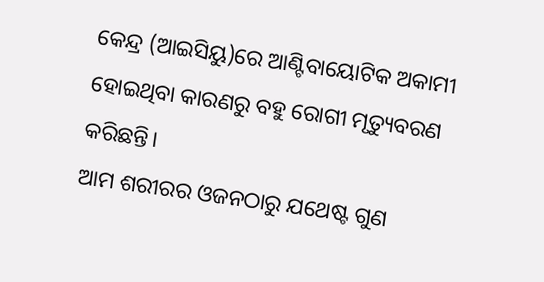କେନ୍ଦ୍ର (ଆଇସିୟୁ)ରେ ଆଣ୍ଟିବାୟୋଟିକ ଅକାମୀ ହୋଇଥିବା କାରଣରୁ ବହୁ ରୋଗୀ ମୃତ୍ୟୁବରଣ କରିଛନ୍ତି।
ଆମ ଶରୀରର ଓଜନଠାରୁ ଯଥେଷ୍ଟ ଗୁଣ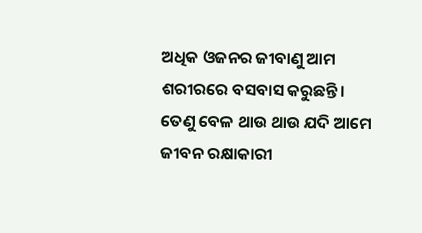ଅଧିକ ଓଜନର ଜୀବାଣୁ ଆମ ଶରୀରରେ ବସବାସ କରୁଛନ୍ତି। ତେଣୁ ବେଳ ଥାଉ ଥାଉ ଯଦି ଆମେ ଜୀବନ ରକ୍ଷାକାରୀ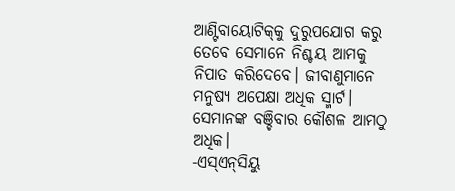ଆଣ୍ଟିବାୟୋଟିକ୍‌କୁ ଦୁରୁପଯୋଗ କରୁ ତେବେ ସେମାନେ ନିଶ୍ଚୟ ଆମକୁ ନିପାତ କରିଦେବେ। ଜୀବାଣୁମାନେ ମନୁଷ୍ୟ ଅପେକ୍ଷା ଅଧିକ ସ୍ମାର୍ଟ। ସେମାନଙ୍କ ବଞ୍ଚିବାର କୌଶଳ ଆମଠୁ ଅଧିକ।
-ଏସ୍‌ଏନ୍‌ସିୟୁ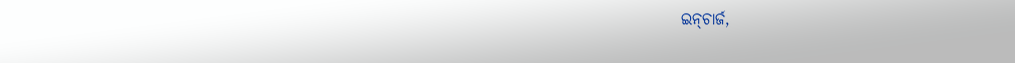ଇନ୍‌ଚାର୍ଜ,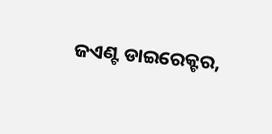ଜଏଣ୍ଟ ଡାଇରେକ୍ଟର,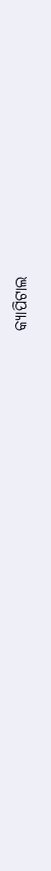କ୍ୟାପିଟାଲ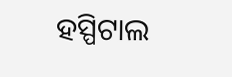ହସ୍ପିଟାଲ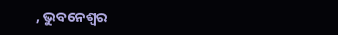, ଭୁବନେଶ୍ୱର